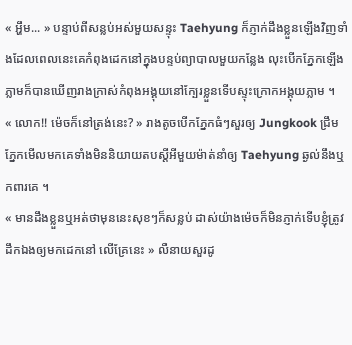« អ្ហឹម... » បន្ទាប់ពីសន្លប់អស់មួយសន្ទុះ Taehyung ក៏ភ្ញាក់ដឹងខ្លួនឡើងវិញទាំងដែលពេលនេះគេកំពុងដេកនៅក្នុងបន្ទប់ព្យាបាលមួយកន្លែង លុះបើកភ្នែកឡើងភ្លាមក៏បានឃើញរាងក្រាស់កំពុងអង្គុយនៅក្បែរខ្លួនទើបស្ទុះក្រោកអង្គុយភ្លាម ។
« លោក!! ម៉េចក៏នៅត្រង់នេះ? » រាងតូចបើកភ្នែកធំៗសួរឲ្យ Jungkook ជ្រឹមភ្នែកមើលមកគេទាំងមិននិយាយតបស្ដីអីមួយម៉ាត់នាំឲ្យ Taehyung ឆ្ងល់នឹងឬកពារគេ ។
« មានដឹងខ្លួនឬអត់ថាមុននេះសុខៗក៏សន្លប់ ដាស់យ៉ាងម៉េចក៏មិនភ្ញាក់ទើបខ្ញុំត្រូវដឹកឯងឲ្យមកដេកនៅ លើគ្រែនេះ » លឺនាយសួរដូ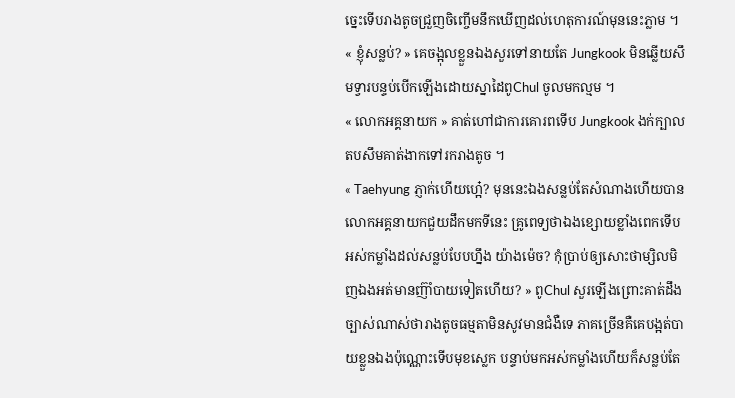ច្នេះទើបរាងតូចជ្រួញចិញ្ចើមនឹកឃើញដល់ហេតុការណ៍មុននេះភ្លាម ។
« ខ្ញុំសន្លប់? » គេចង្អុលខ្លួនឯងសួរទៅនាយតែ Jungkook មិនឆ្លើយសឹមទ្វារបន្ទប់បើកឡើងដោយស្នាដៃពូChul ចូលមកល្មម ។
« លោកអគ្គនាយក » គាត់ហៅជាការគោរពទើប Jungkook ងក់ក្បាលតបសឹមគាត់ងាកទៅរករាងតូច ។
« Taehyung ភ្ញាក់ហើយហ្អេ៎? មុននេះឯងសន្លប់តែសំណាងហើយបានលោកអគ្គនាយកជួយដឹកមកទីនេះ គ្រូពេទ្យថាឯងខ្សោយខ្លាំងពេកទើបអស់កម្លាំងដល់សន្លប់បែបហ្នឹង យ៉ាងម៉េច? កុំប្រាប់ឲ្យសោះថាម្សិលមិញឯងអត់មានញ៊ាំបាយទៀតហើយ? » ពូChul សួរឡើងព្រោះគាត់ដឹងច្បាស់ណាស់ថារាងតូចធម្មតាមិនសូវមានជំងឺទេ ភាគច្រើនគឺគេបង្អត់បាយខ្លួនឯងប៉ុណ្ណោះទើបមុខស្លេក បន្ទាប់មកអស់កម្លាំងហើយក៏សន្លប់តែ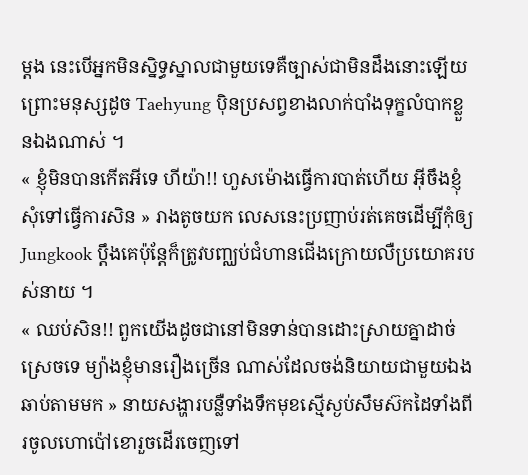ម្ដង នេះបើអ្នកមិនស្និទ្ធស្នាលជាមួយទេគឺច្បាស់ជាមិនដឹងនោះឡើយព្រោះមនុស្សដូច Taehyung ប៉ិនប្រសព្វខាងលាក់បាំងទុក្ខលំបាកខ្លួនឯងណាស់ ។
« ខ្ញុំមិនបានកើតអីទេ ហីយ៉ា!! ហួសម៉ោងធ្វើការបាត់ហើយ អ៊ីចឹងខ្ញុំសុំទៅធ្វើការសិន » រាងតូចយក លេសនេះប្រញាប់រត់គេចដើម្បីកុំឲ្យ Jungkook ប្ដឹងគេប៉ុន្តែក៏ត្រូវបញ្ឈប់ជំហានជើងក្រោយលឺប្រយោគរបស់នាយ ។
« ឈប់សិន!! ពួកយើងដូចជានៅមិនទាន់បានដោះស្រាយគ្នាដាច់ស្រេចទេ ម្យ៉ាងខ្ញុំមានរឿងច្រើន ណាស់ដែលចង់និយាយជាមួយឯង ឆាប់តាមមក » នាយសង្ហារបន្លឺទាំងទឹកមុខស្មើស្ងប់សឹមស៊កដៃទាំងពីរចូលហោប៉ៅខោរួចដើរចេញទៅ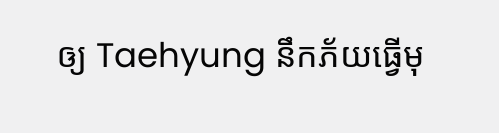ឲ្យ Taehyung នឹកភ័យធ្វើមុ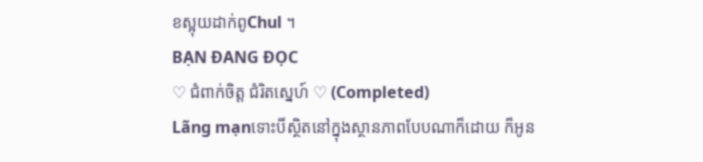ខស្អុយដាក់ពូChul ។
BẠN ĐANG ĐỌC
♡ ជំពាក់ចិត្ត ជំរិតស្នេហ៍ ♡ (Completed)
Lãng mạnទោះបីស្ថិតនៅក្នុងស្ថានភាពបែបណាក៏ដោយ ក៏អូន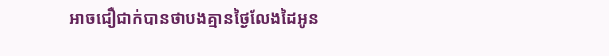អាចជឿជាក់បានថាបងគ្មានថ្ងៃលែងដៃអូន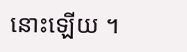នោះឡើយ ។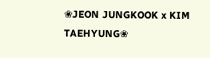❀JEON JUNGKOOK x KIM TAEHYUNG❀